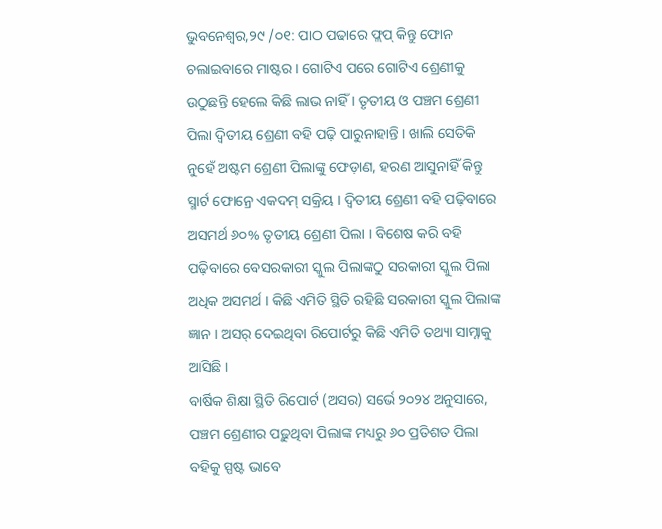ଭୁବନେଶ୍ବର,୨୯ /୦୧: ପାଠ ପଢାରେ ଫ୍ଲପ୍ କିନ୍ତୁ ଫୋନ ଚଲାଇବାରେ ମାଷ୍ଟର । ଗୋଟିଏ ପରେ ଗୋଟିଏ ଶ୍ରେଣୀକୁ ଉଠୁଛନ୍ତି ହେଲେ କିଛି ଲାଭ ନାହିଁ । ତୃତୀୟ ଓ ପଞ୍ଚମ ଶ୍ରେଣୀ ପିଲା ଦ୍ବିତୀୟ ଶ୍ରେଣୀ ବହି ପଢ଼ି ପାରୁନାହାନ୍ତି । ଖାଲି ସେତିକି ନୁହେଁ ଅଷ୍ଟମ ଶ୍ରେଣୀ ପିଲାଙ୍କୁ ଫେଡ଼ାଣ, ହରଣ ଆସୁନାହିଁ କିନ୍ତୁ ସ୍ମାର୍ଟ ଫୋନ୍ରେ ଏକଦମ୍ ସକ୍ରିୟ । ଦ୍ୱିତୀୟ ଶ୍ରେଣୀ ବହି ପଢ଼ିବାରେ ଅସମର୍ଥ ୬୦% ତୃତୀୟ ଶ୍ରେଣୀ ପିଲା । ବିଶେଷ କରି ବହି ପଢ଼ିବାରେ ବେସରକାରୀ ସ୍କୁଲ ପିଲାଙ୍କଠୁ ସରକାରୀ ସ୍କୁଲ ପିଲା ଅଧିକ ଅସମର୍ଥ । କିଛି ଏମିତି ସ୍ଥିତି ରହିଛି ସରକାରୀ ସ୍କୁଲ ପିଲାଙ୍କ ଜ୍ଞାନ । ଅସର୍ ଦେଇଥିବା ରିପୋର୍ଟରୁ କିଛି ଏମିତି ତଥ୍ୟା ସାମ୍ନାକୁ ଆସିଛି ।
ବାର୍ଷିକ ଶିକ୍ଷା ସ୍ଥିତି ରିପୋର୍ଟ (ଅସର) ସର୍ଭେ ୨୦୨୪ ଅନୁସାରେ, ପଞ୍ଚମ ଶ୍ରେଣୀର ପଢ଼ୁଥିବା ପିଲାଙ୍କ ମଧ୍ୟରୁ ୬୦ ପ୍ରତିଶତ ପିଲା ବହିକୁ ସ୍ପଷ୍ଟ ଭାବେ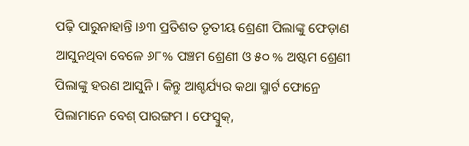ପଢ଼ି ପାରୁନାହାନ୍ତି ।୬୩ ପ୍ରତିଶତ ତୃତୀୟ ଶ୍ରେଣୀ ପିଲାଙ୍କୁ ଫେଡ଼ାଣ ଆସୁନଥିବା ବେଳେ ୬୮% ପଞ୍ଚମ ଶ୍ରେଣୀ ଓ ୫୦ % ଅଷ୍ଟମ ଶ୍ରେଣୀ ପିଲାଙ୍କୁ ହରଣ ଆସୁନି । କିନ୍ତୁ ଆଶ୍ଚର୍ଯ୍ୟର କଥା ସ୍ମାର୍ଟ ଫୋନ୍ରେ ପିଲାମାନେ ବେଶ୍ ପାରଙ୍ଗମ । ଫେସ୍ବୁକ୍,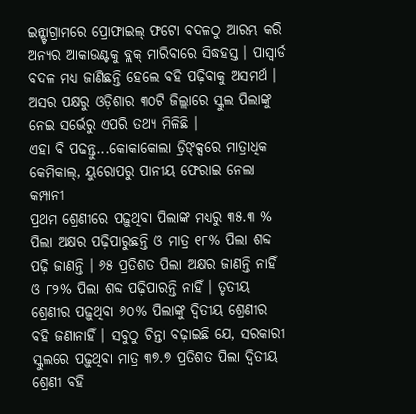ଇନ୍ଷ୍ଟାଗ୍ରାମରେ ପ୍ରୋଫାଇଲ୍ ଫଟୋ ବଦଳଠୁ ଆରମ୍ଭ କରି ଅନ୍ୟର ଆକାଉଣ୍ଟକୁ ବ୍ଲକ୍ ମାରିବାରେ ସିଦ୍ଧହସ୍ତ । ପାସ୍ୱାର୍ଡ ବଦଳ ମଧ୍ୟ ଜାଣିଛନ୍ତି ହେଲେ ବହି ପଢ଼ିବାକୁ ଅସମର୍ଥ । ଅସର ପକ୍ଷରୁ ଓଡ଼ିଶାର ୩୦ଟି ଜିଲ୍ଲାରେ ସ୍କୁଲ ପିଲାଙ୍କୁ ନେଇ ସର୍ଭେରୁ ଏପରି ତଥ୍ୟ ମିଳିଛି ।
ଏହା ବି ପଢନ୍ତୁ...କୋକାକୋଲା ଡ୍ରିଙ୍କ୍ସରେ ମାତ୍ରାଧିକ କେମିକାଲ୍, ୟୁରୋପରୁ ପାନୀୟ ଫେରାଇ ନେଲା କମ୍ପାନୀ
ପ୍ରଥମ ଶ୍ରେଣୀରେ ପଢ଼ୁଥିବା ପିଲାଙ୍କ ମଧ୍ୟରୁ ୩୫.୩ % ପିଲା ଅକ୍ଷର ପଢ଼ିପାରୁଛନ୍ତି ଓ ମାତ୍ର ୧୮% ପିଲା ଶବ୍ଦ ପଢ଼ି ଜାଣନ୍ତି । ୬୫ ପ୍ରତିଶତ ପିଲା ଅକ୍ଷର ଜାଣନ୍ତି ନାହିଁ ଓ ୮୨% ପିଲା ଶବ୍ଦ ପଢ଼ିପାରନ୍ତି ନାହିଁ । ତୃତୀୟ ଶ୍ରେଣୀର ପଢ଼ୁଥିବା ୬୦% ପିଲାଙ୍କୁ ଦ୍ୱିତୀୟ ଶ୍ରେଣୀର ବହି ଜଣାନାହିଁ । ସବୁଠୁ ଚିନ୍ତା ବଢ଼ାଇଛି ଯେ, ସରକାରୀ ସ୍କୁଲରେ ପଢ଼ୁଥିବା ମାତ୍ର ୩୭.୭ ପ୍ରତିଶତ ପିଲା ଦ୍ୱିତୀୟ ଶ୍ରେଣୀ ବହି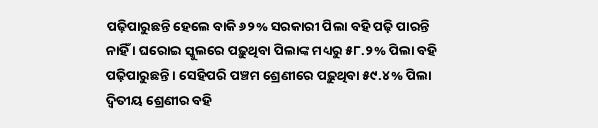ପଢ଼ିପାରୁଛନ୍ତି ହେଲେ ବାକି ୬୨% ସରକାରୀ ପିଲା ବହି ପଢ଼ି ପାରନ୍ତି ନାହିଁ । ଘରୋଇ ସ୍କୁଲରେ ପଢ଼ୁଥିବା ପିଲାଙ୍କ ମଧ୍ୟରୁ ୫୮.୨% ପିଲା ବହି ପଢ଼ିପାରୁଛନ୍ତି । ସେହିପରି ପଞ୍ଚମ ଶ୍ରେଣୀରେ ପଢ଼ୁଥିବା ୫୯.୪% ପିଲା ଦ୍ୱିତୀୟ ଶ୍ରେଣୀର ବହି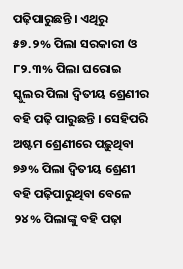ପଢ଼ିପାରୁଛନ୍ତି । ଏଥିରୁ ୫୭.୨% ପିଲା ସରକାରୀ ଓ ୮୨.୩% ପିଲା ଘରୋଇ ସ୍କୁଲର ପିଲା ଦ୍ୱିତୀୟ ଶ୍ରେଣୀର ବହି ପଢ଼ି ପାରୁଛନ୍ତି । ସେହିପରି ଅଷ୍ଟମ ଶ୍ରେଣୀରେ ପଢ଼ୁଥିବା ୭୬% ପିଲା ଦ୍ୱିତୀୟ ଶ୍ରେଣୀ ବହି ପଢ଼ିପାରୁଥିବା ବେଳେ ୨୪% ପିଲାଙ୍କୁ ବହି ପଢ଼ା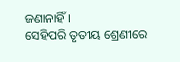ଜଣାନାହିଁ ।
ସେହିପରି ତୃତୀୟ ଶ୍ରେଣୀରେ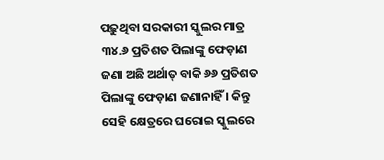ପଢ଼ୁଥିବା ସରକାରୀ ସ୍କୁଲର ମାତ୍ର ୩୪.୬ ପ୍ରତିଶତ ପିଲାଙ୍କୁ ଫେଡ଼ାଣ ଜଣା ଅଛି ଅର୍ଥାତ୍ ବାକି ୬୬ ପ୍ରତିଶତ ପିଲାଙ୍କୁ ଫେଡ଼ାଣ ଜଣାନାହିଁ । କିନ୍ତୁ ସେହି କ୍ଷେତ୍ରରେ ଘରୋଇ ସ୍କୁଲରେ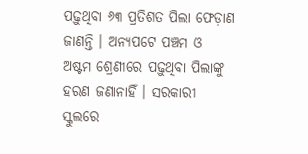ପଢ଼ୁଥିବା ୬୩ ପ୍ରତିଶତ ପିଲା ଫେଡ଼ାଣ ଜାଣନ୍ତି । ଅନ୍ୟପଟେ ପଞ୍ଚମ ଓ ଅଷ୍ଟମ ଶ୍ରେଣୀରେ ପଢ଼ୁଥିବା ପିଲାଙ୍କୁ ହରଣ ଜଣାନାହିଁ । ସରକାରୀ ସ୍କୁଲରେ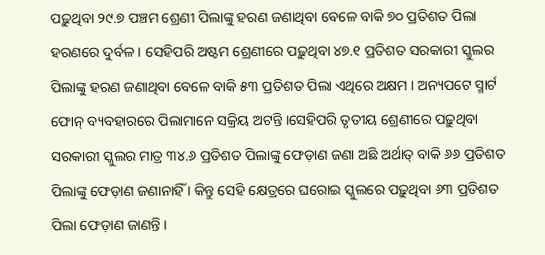ପଢ଼ୁଥିବା ୨୯.୭ ପଞ୍ଚମ ଶ୍ରେଣୀ ପିଲାଙ୍କୁ ହରଣ ଜଣାଥିବା ବେଳେ ବାକି ୭୦ ପ୍ରତିଶତ ପିଲା ହରଣରେ ଦୁର୍ବଳ । ସେହିପରି ଅଷ୍ଟମ ଶ୍ରେଣୀରେ ପଢ଼ୁଥିବା ୪୭.୧ ପ୍ରତିଶତ ସରକାରୀ ସ୍କୁଲର ପିଲାଙ୍କୁ ହରଣ ଜଣାଥିବା ବେଳେ ବାକି ୫୩ ପ୍ରତିଶତ ପିଲା ଏଥିରେ ଅକ୍ଷମ । ଅନ୍ୟପଟେ ସ୍ମାର୍ଟ ଫୋନ୍ ବ୍ୟବହାରରେ ପିଲାମାନେ ସକ୍ରିୟ ଅଟନ୍ତି ।ସେହିପରି ତୃତୀୟ ଶ୍ରେଣୀରେ ପଢ଼ୁଥିବା ସରକାରୀ ସ୍କୁଲର ମାତ୍ର ୩୪.୬ ପ୍ରତିଶତ ପିଲାଙ୍କୁ ଫେଡ଼ାଣ ଜଣା ଅଛି ଅର୍ଥାତ୍ ବାକି ୬୬ ପ୍ରତିଶତ ପିଲାଙ୍କୁ ଫେଡ଼ାଣ ଜଣାନାହିଁ । କିନ୍ତୁ ସେହି କ୍ଷେତ୍ରରେ ଘରୋଇ ସ୍କୁଲରେ ପଢ଼ୁଥିବା ୬୩ ପ୍ରତିଶତ ପିଲା ଫେଡ଼ାଣ ଜାଣନ୍ତି ।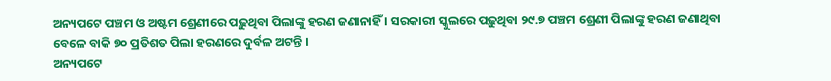ଅନ୍ୟପଟେ ପଞ୍ଚମ ଓ ଅଷ୍ଟମ ଶ୍ରେଣୀରେ ପଢ଼ୁଥିବା ପିଲାଙ୍କୁ ହରଣ ଜଣାନାହିଁ । ସରକାରୀ ସ୍କୁଲରେ ପଢ଼ୁଥିବା ୨୯.୭ ପଞ୍ଚମ ଶ୍ରେଣୀ ପିଲାଙ୍କୁ ହରଣ ଜଣାଥିବା ବେଳେ ବାକି ୭୦ ପ୍ରତିଶତ ପିଲା ହରଣରେ ଦୁର୍ବଳ ଅଟନ୍ତି ।
ଅନ୍ୟପଟେ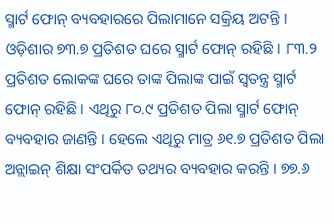ସ୍ମାର୍ଟ ଫୋନ୍ ବ୍ୟବହାରରେ ପିଲାମାନେ ସକ୍ରିୟ ଅଟନ୍ତି । ଓଡ଼ିଶାର ୭୩.୭ ପ୍ରତିଶତ ଘରେ ସ୍ମାର୍ଟ ଫୋନ୍ ରହିଛି । ୮୩.୨ ପ୍ରତିଶତ ଲୋକଙ୍କ ଘରେ ତାଙ୍କ ପିଲାଙ୍କ ପାଇଁ ସ୍ୱତନ୍ତ୍ର ସ୍ମାର୍ଟ ଫୋନ୍ ରହିଛି । ଏଥିରୁ ୮୦.୯ ପ୍ରତିଶତ ପିଲା ସ୍ମାର୍ଟ ଫୋନ୍ ବ୍ୟବହାର ଜାଣନ୍ତି । ହେଲେ ଏଥିରୁ ମାତ୍ର ୬୧.୭ ପ୍ରତିଶତ ପିଲା ଅନ୍ଲାଇନ୍ ଶିକ୍ଷା ସଂପର୍କିତ ତଥ୍ୟର ବ୍ୟବହାର କରନ୍ତି । ୭୭.୬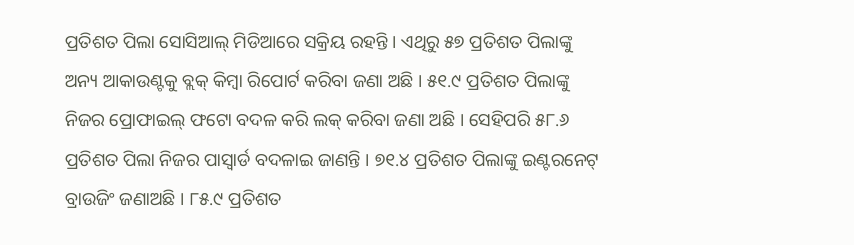ପ୍ରତିଶତ ପିଲା ସୋସିଆଲ୍ ମିଡିଆରେ ସକ୍ରିୟ ରହନ୍ତି । ଏଥିରୁ ୫୭ ପ୍ରତିଶତ ପିଲାଙ୍କୁ ଅନ୍ୟ ଆକାଉଣ୍ଟକୁ ବ୍ଲକ୍ କିମ୍ବା ରିପୋର୍ଟ କରିବା ଜଣା ଅଛି । ୫୧.୯ ପ୍ରତିଶତ ପିଲାଙ୍କୁ ନିଜର ପ୍ରୋଫାଇଲ୍ ଫଟୋ ବଦଳ କରି ଲକ୍ କରିବା ଜଣା ଅଛି । ସେହିପରି ୫୮.୬ ପ୍ରତିଶତ ପିଲା ନିଜର ପାସ୍ୱାର୍ଡ ବଦଳାଇ ଜାଣନ୍ତି । ୭୧.୪ ପ୍ରତିଶତ ପିଲାଙ୍କୁ ଇଣ୍ଟରନେଟ୍ ବ୍ରାଉଜିଂ ଜଣାଅଛି । ୮୫.୯ ପ୍ରତିଶତ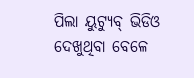ପିଲା ୟୁଟ୍ୟୁବ୍ ଭିଡିଓ ଦେଖୁଥିବା ବେଳେ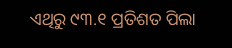ଏଥିରୁ ୯୩.୧ ପ୍ରତିଶତ ପିଲା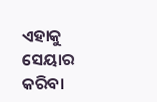ଏହାକୁ ସେୟାର କରିବା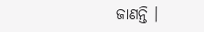ଜାଣନ୍ତି ।